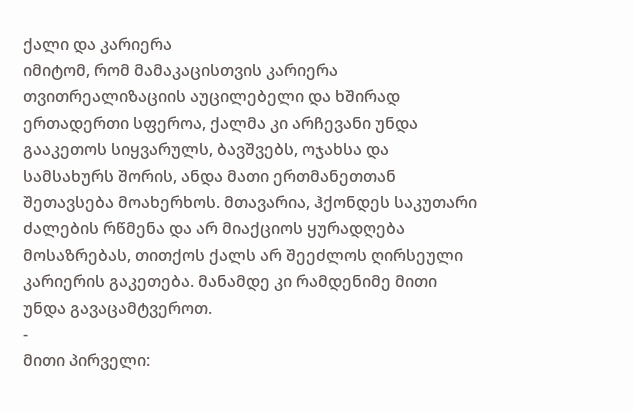ქალი და კარიერა
იმიტომ, რომ მამაკაცისთვის კარიერა თვითრეალიზაციის აუცილებელი და ხშირად ერთადერთი სფეროა, ქალმა კი არჩევანი უნდა გააკეთოს სიყვარულს, ბავშვებს, ოჯახსა და სამსახურს შორის, ანდა მათი ერთმანეთთან შეთავსება მოახერხოს. მთავარია, ჰქონდეს საკუთარი ძალების რწმენა და არ მიაქციოს ყურადღება მოსაზრებას, თითქოს ქალს არ შეეძლოს ღირსეული კარიერის გაკეთება. მანამდე კი რამდენიმე მითი უნდა გავაცამტვეროთ.
-
მითი პირველი: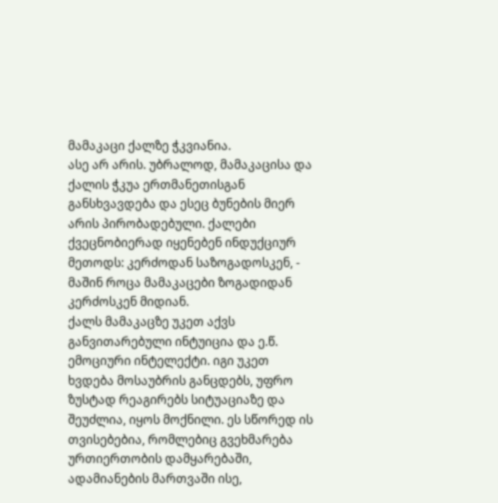მამაკაცი ქალზე ჭკვიანია.
ასე არ არის. უბრალოდ, მამაკაცისა და ქალის ჭკუა ერთმანეთისგან განსხვავდება და ესეც ბუნების მიერ არის პირობადებული. ქალები ქვეცნობიერად იყენებენ ინდუქციურ მეთოდს: კერძოდან საზოგადოსკენ, - მაშინ როცა მამაკაცები ზოგადიდან კერძოსკენ მიდიან.
ქალს მამაკაცზე უკეთ აქვს განვითარებული ინტუიცია და ე.წ. ემოციური ინტელექტი. იგი უკეთ ხვდება მოსაუბრის განცდებს, უფრო ზუსტად რეაგირებს სიტუაციაზე და შეუძლია, იყოს მოქნილი. ეს სწორედ ის თვისებებია, რომლებიც გვეხმარება ურთიერთობის დამყარებაში, ადამიანების მართვაში ისე,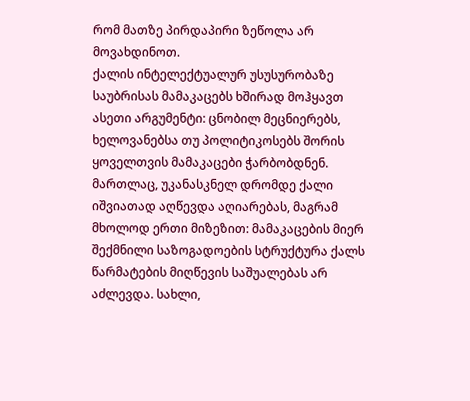რომ მათზე პირდაპირი ზეწოლა არ მოვახდინოთ.
ქალის ინტელექტუალურ უსუსურობაზე საუბრისას მამაკაცებს ხშირად მოჰყავთ ასეთი არგუმენტი: ცნობილ მეცნიერებს, ხელოვანებსა თუ პოლიტიკოსებს შორის ყოველთვის მამაკაცები ჭარბობდნენ.
მართლაც, უკანასკნელ დრომდე ქალი იშვიათად აღწევდა აღიარებას, მაგრამ მხოლოდ ერთი მიზეზით: მამაკაცების მიერ შექმნილი საზოგადოების სტრუქტურა ქალს წარმატების მიღწევის საშუალებას არ აძლევდა. სახლი,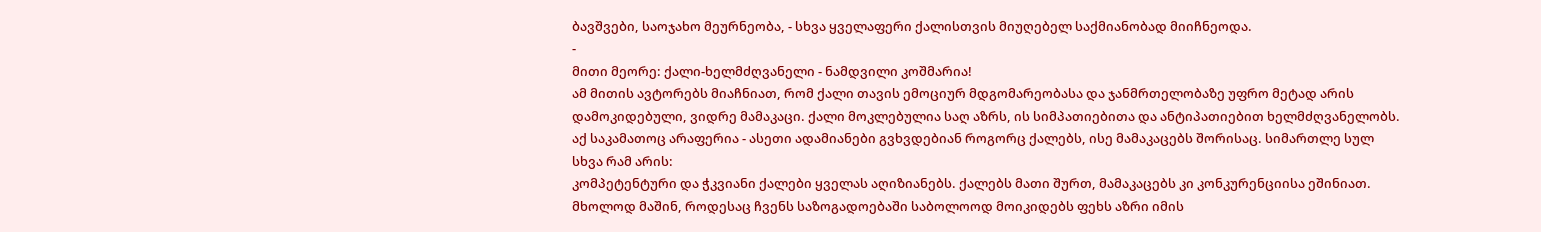ბავშვები, საოჯახო მეურნეობა, - სხვა ყველაფერი ქალისთვის მიუღებელ საქმიანობად მიიჩნეოდა.
-
მითი მეორე: ქალი-ხელმძღვანელი - ნამდვილი კოშმარია!
ამ მითის ავტორებს მიაჩნიათ, რომ ქალი თავის ემოციურ მდგომარეობასა და ჯანმრთელობაზე უფრო მეტად არის დამოკიდებული, ვიდრე მამაკაცი. ქალი მოკლებულია საღ აზრს, ის სიმპათიებითა და ანტიპათიებით ხელმძღვანელობს.
აქ საკამათოც არაფერია - ასეთი ადამიანები გვხვდებიან როგორც ქალებს, ისე მამაკაცებს შორისაც. სიმართლე სულ სხვა რამ არის:
კომპეტენტური და ჭკვიანი ქალები ყველას აღიზიანებს. ქალებს მათი შურთ, მამაკაცებს კი კონკურენციისა ეშინიათ. მხოლოდ მაშინ, როდესაც ჩვენს საზოგადოებაში საბოლოოდ მოიკიდებს ფეხს აზრი იმის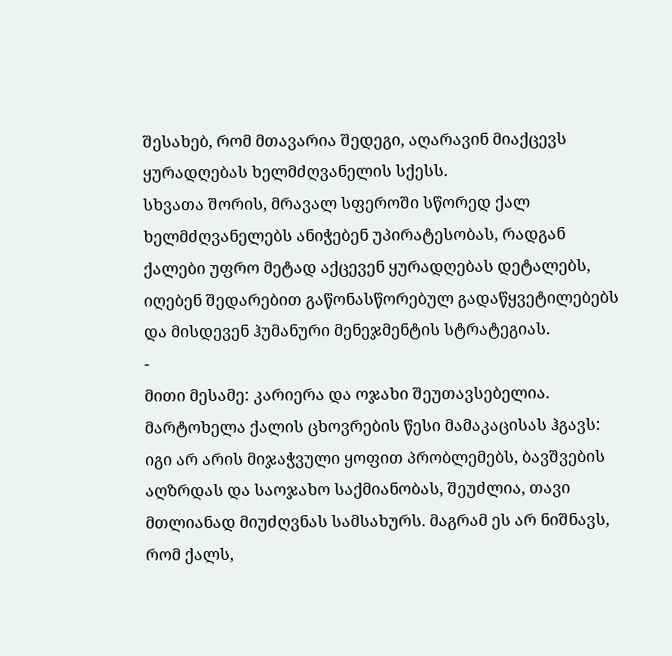შესახებ, რომ მთავარია შედეგი, აღარავინ მიაქცევს ყურადღებას ხელმძღვანელის სქესს.
სხვათა შორის, მრავალ სფეროში სწორედ ქალ ხელმძღვანელებს ანიჭებენ უპირატესობას, რადგან ქალები უფრო მეტად აქცევენ ყურადღებას დეტალებს, იღებენ შედარებით გაწონასწორებულ გადაწყვეტილებებს და მისდევენ ჰუმანური მენეჯმენტის სტრატეგიას.
-
მითი მესამე: კარიერა და ოჯახი შეუთავსებელია.
მარტოხელა ქალის ცხოვრების წესი მამაკაცისას ჰგავს: იგი არ არის მიჯაჭვული ყოფით პრობლემებს, ბავშვების აღზრდას და საოჯახო საქმიანობას, შეუძლია, თავი მთლიანად მიუძღვნას სამსახურს. მაგრამ ეს არ ნიშნავს, რომ ქალს,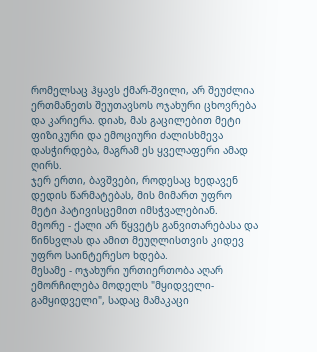რომელსაც ჰყავს ქმარ-შვილი, არ შეუძლია ერთმანეთს შეუთავსოს ოჯახური ცხოვრება და კარიერა. დიახ, მას გაცილებით მეტი ფიზიკური და ემოციური ძალისხმევა დასჭირდება, მაგრამ ეს ყველაფერი ამად ღირს.
ჯერ ერთი, ბავშვები, როდესაც ხედავენ დედის წარმატებას, მის მიმართ უფრო მეტი პატივისცემით იმსჭვალებიან.
მეორე - ქალი არ წყვეტს განვითარებასა და წინსვლას და ამით მეუღლისთვის კიდევ უფრო საინტერესო ხდება.
მესამე - ოჯახური ურთიერთობა აღარ ემორჩილება მოდელს "მყიდველი-გამყიდველი", სადაც მამაკაცი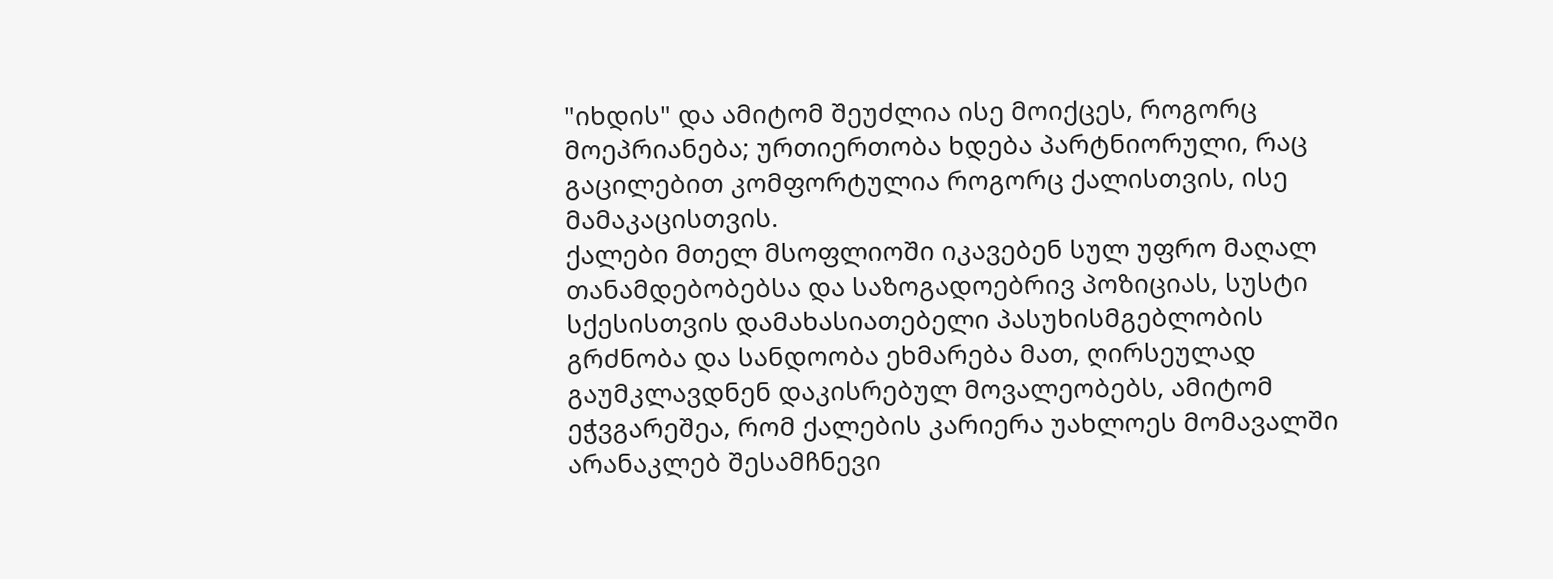"იხდის" და ამიტომ შეუძლია ისე მოიქცეს, როგორც მოეპრიანება; ურთიერთობა ხდება პარტნიორული, რაც გაცილებით კომფორტულია როგორც ქალისთვის, ისე მამაკაცისთვის.
ქალები მთელ მსოფლიოში იკავებენ სულ უფრო მაღალ თანამდებობებსა და საზოგადოებრივ პოზიციას, სუსტი სქესისთვის დამახასიათებელი პასუხისმგებლობის გრძნობა და სანდოობა ეხმარება მათ, ღირსეულად გაუმკლავდნენ დაკისრებულ მოვალეობებს, ამიტომ ეჭვგარეშეა, რომ ქალების კარიერა უახლოეს მომავალში არანაკლებ შესამჩნევი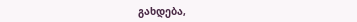გახდება,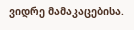ვიდრე მამაკაცებისა.